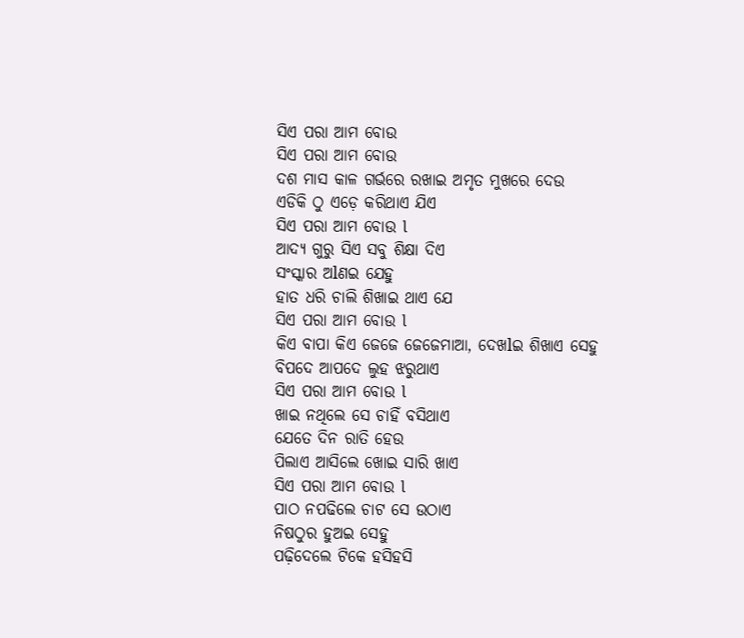ସିଏ ପରା ଆମ ବୋଉ
ସିଏ ପରା ଆମ ବୋଉ
ଦଶ ମାସ କାଳ ଗର୍ଭରେ ରଖାଇ ଅମୃତ ମୁଖରେ ଦେଉ
ଏଡିକି ଠୁ ଏଡ଼େ କରିଥାଏ ଯିଏ
ସିଏ ପରା ଆମ ବୋଉ l
ଆଦ୍ୟ ଗୁରୁ ସିଏ ସବୁ ଶିକ୍ଷା ଦିଏ
ସଂସ୍କାର ଅlଣଇ ଯେହୁ
ହାତ ଧରି ଚାଲି ଶିଖାଇ ଥାଏ ଯେ
ସିଏ ପରା ଆମ ବୋଉ l
କିଏ ବାପା କିଏ ଜେଜେ ଜେଜେମାଆ, ଦେଖlଇ ଶିଖାଏ ସେହୁ
ବିପଦେ ଆପଦେ ଲୁହ ଝରୁଥାଏ
ସିଏ ପରା ଆମ ବୋଉ l
ଖାଇ ନଥିଲେ ସେ ଚାହିଁ ବସିଥାଏ
ଯେତେ ଦିନ ରାତି ହେଉ
ପିଲାଏ ଆସିଲେ ଖୋଇ ସାରି ଖାଏ
ସିଏ ପରା ଆମ ବୋଉ l
ପାଠ ନପଢିଲେ ଚାଟ ସେ ଉଠାଏ
ନିଷଠୁର ହୁଅଇ ସେହୁ
ପଢ଼ିଦେଲେ ଟିକେ ହସିହସି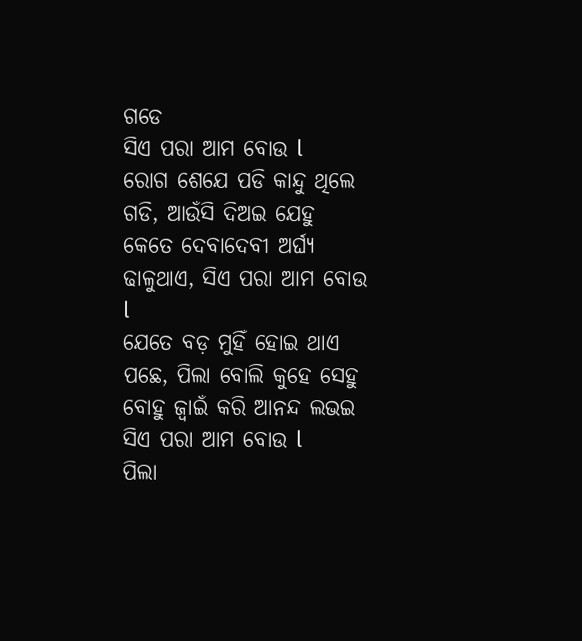ଗଡେ
ସିଏ ପରା ଆମ ବୋଉ l
ରୋଗ ଶେଯେ ପଡି କାନ୍ଦୁ ଥିଲେ ଗଡି, ଆଉଁସି ଦିଅଇ ଯେହୁ
କେତେ ଦେବାଦେବୀ ଅର୍ଘ୍ୟ ଢାଳୁଥାଏ, ସିଏ ପରା ଆମ ବୋଉ l
ଯେତେ ବଡ଼ ମୁହିଁ ହୋଇ ଥାଏ ପଛେ, ପିଲା ବୋଲି କୁହେ ସେହୁ
ବୋହୁ ଜ୍ୱାଇଁ କରି ଆନନ୍ଦ ଲଭଇ
ସିଏ ପରା ଆମ ବୋଉ l
ପିଲା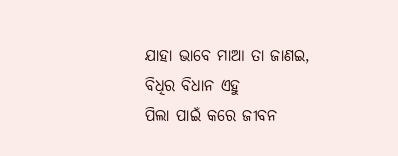ଯାହା ଭାବେ ମାଆ ତା ଜାଣଇ, ବିଧିର ବିଧାନ ଏହୁ
ପିଲା ପାଇଁ କରେ ଜୀବନ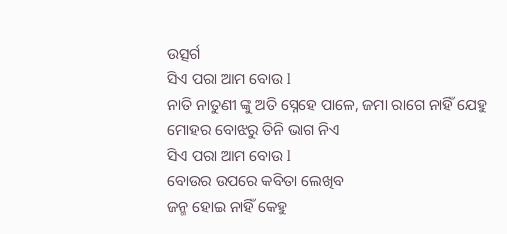ଉତ୍ସର୍ଗ
ସିଏ ପରା ଆମ ବୋଉ l
ନାତି ନାତୁଣୀ ଙ୍କୁ ଅତି ସ୍ନେହେ ପାଳେ, ଜମା ରାଗେ ନାହିଁ ଯେହୁ
ମୋହର ବୋଝରୁ ତିନି ଭାଗ ନିଏ
ସିଏ ପରା ଆମ ବୋଉ l
ବୋଉର ଉପରେ କବିତା ଲେଖିବ
ଜନ୍ମ ହୋଇ ନାହିଁ କେହୁ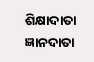ଶିକ୍ଷାଦାତା ଜ୍ଞାନଦାତା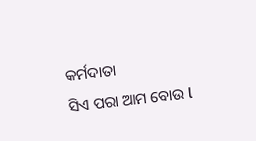କର୍ମଦାତା
ସିଏ ପରା ଆମ ବୋଉ l